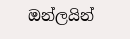ඔන්ලයින්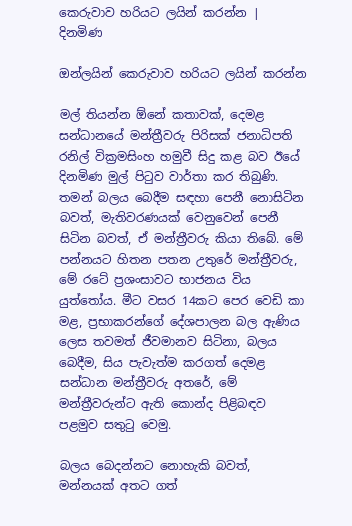කෙරුවාව හරියට ලයින් කරන්න | දිනමිණ

ඔන්ලයින් කෙරුවාව හරියට ලයින් කරන්න

මල් තියන්න ඕනේ කතාවක්, දෙමළ සන්ධානයේ මන්ත්‍රීවරු පිරිසක් ජනාධිපති රනිල් වික්‍රමසිංහ හමුවී සිදු කළ බව ඊයේ දිනමිණ මුල් පිටුව වාර්තා කර තිබුණි. තමන් බලය බෙදීම සඳහා පෙනී නොසිටින බවත්, මැතිවරණයක් වෙනුවෙන් පෙනී සිටින බවත්, ඒ මන්ත්‍රීවරු කියා තිබේ. මේ පන්නයට හිතන පතන උතුරේ මන්ත්‍රීවරු, මේ රටේ ප්‍රශංසාවට භාජනය විය යුත්තෝය. මීට වසර 14කට පෙර වෙඩි කා මළ, ප්‍රභාකරන්ගේ දේශපාලන බල ඇණිය ලෙස තවමත් ජීවමානව සිටිනා, බලය බෙදීම, සිය පැවැත්ම කරගත් දෙමළ සන්ධාන මන්ත්‍රීවරු අතරේ, මේ මන්ත්‍රීවරුන්ට ඇති කොන්ද පිළිබඳව පළමුව සතුටු වෙමු.

බලය බෙදන්නට නොහැකි බවත්, මන්නයක් අතට ගත්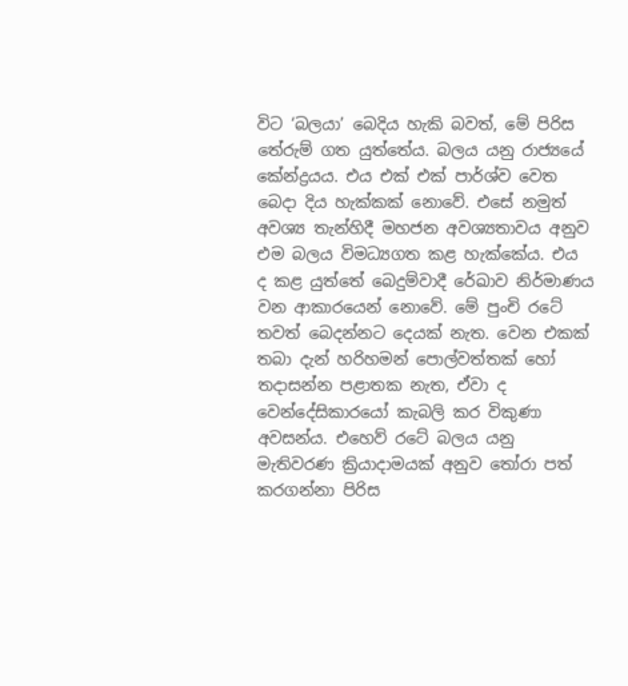විට ‘බලයා’ බෙදිය හැකි බවත්, මේ පිරිස තේරුම් ගත යුත්තේය. බලය යනු රාජ්‍යයේ කේන්ද්‍රයය. එය එක් එක් පාර්ශ්ව වෙත බෙදා දිය හැක්කක් නොවේ. එසේ නමුත් අවශ්‍ය තැන්හිදී මහජන අවශ්‍යතාවය අනුව එම බලය විමධ්‍යගත කළ හැක්කේය. එය ද කළ යුත්තේ බෙදුම්වාදී රේඛාව නිර්මාණය වන ආකාරයෙන් නොවේ. මේ පුංචි රටේ තවත් බෙදන්නට දෙයක් නැත. වෙන එකක් තබා දැන් හරිහමන් පොල්වත්තක් හෝ තදාසන්න පළාතක නැත, ඒවා ද වෙන්දේසිකාරයෝ කැබලි කර විකුණා අවසන්ය. එහෙව් රටේ බලය යනු මැතිවරණ ක්‍රියාදාමයක් අනුව තෝරා පත් කරගන්නා පිරිස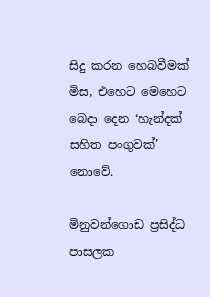සිදු කරන හෙබවීමක් මිස, එහෙට මෙහෙට බෙදා දෙන ‘හැන්දක් සහිත පංගුවක්’ නොවේ.

මිනුවන්ගොඩ ප්‍රසිද්ධ පාසලක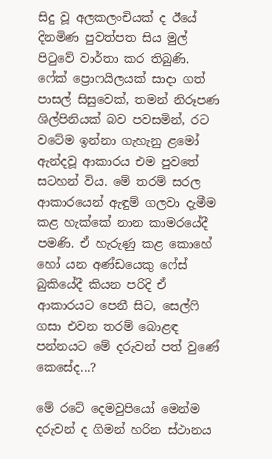සිදු වූ අලකලංචියක් ද ඊයේ දිනමිණ පුවත්පත සිය මුල් පිටුවේ වාර්තා කර තිබුණි. ෆේක් ප්‍රොෆයිලයක් සාදා ගත් පාසල් සිසුවෙක්, තමන් නිරූපණ ශිල්පිනියක් බව පවසමින්, රට වටේම ඉන්නා ගැහැනු ළමෝ ඇන්දවූ ආකාරය එම පුවතේ සටහන් විය. මේ තරම් සරල ආකාරයෙන් ඇඳුම් ගලවා දැමීම කළ හැක්කේ නාන කාමරයේදී පමණි. ඒ හැරුණු කළ කොහේ හෝ යන අණ්ඩයෙකු ෆේස් බුකියේදී කියන පරිදි ඒ ආකාරයට පෙනී සිට, සෙල්ෆි ගසා එවන තරම් බොළඳ පන්නයට මේ දරුවන් පත් වුණේ කෙසේද...?

මේ රටේ දෙමවුපියෝ මෙන්ම දරුවන් ද ගිමන් හරින ස්ථානය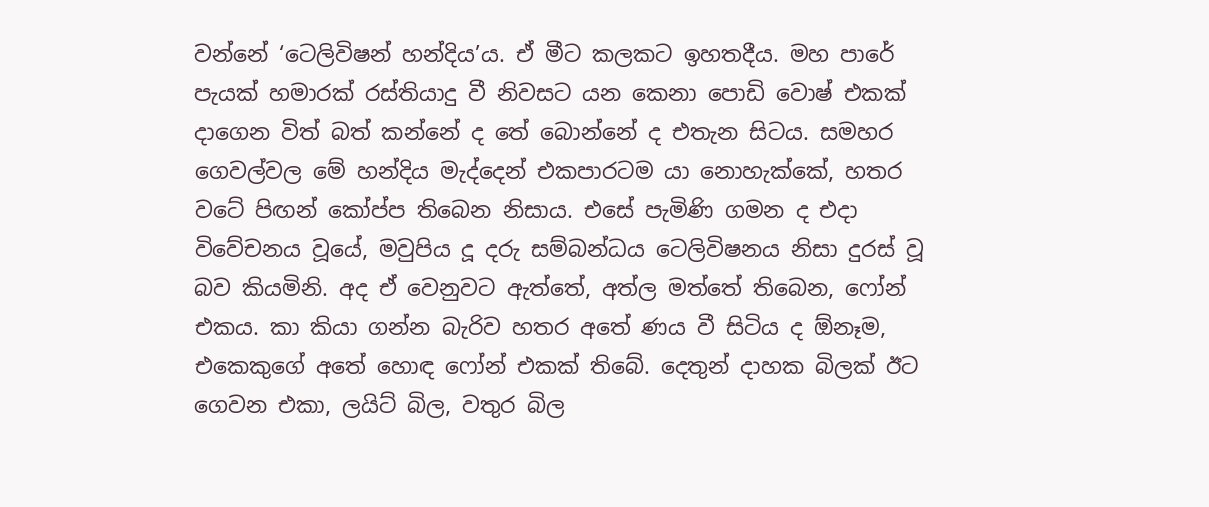වන්නේ ‘ටෙලිවිෂන් හන්දිය’ය. ඒ මීට කලකට ඉහතදීය. මහ පාරේ පැයක් හමාරක් රස්තියාදු වී නිවසට යන කෙනා පොඩි වොෂ් එකක් දාගෙන විත් බත් කන්නේ ද තේ බොන්නේ ද එතැන සිටය. සමහර ගෙවල්වල මේ හන්දිය මැද්දෙන් එකපාරටම යා නොහැක්කේ, හතර වටේ පිඟන් කෝප්ප තිබෙන නිසාය. එසේ පැමිණි ගමන ද එදා විවේචනය වූයේ, මවුපිය දූ දරු සම්බන්ධය ටෙලිවිෂනය නිසා දුරස් වූ බව කියමිනි. අද ඒ වෙනුවට ඇත්තේ, අත්ල මත්තේ තිබෙන, ෆෝන් එකය. කා කියා ගන්න බැරිව හතර අතේ ණය වී සිටිය ද ඕනෑම, එකෙකුගේ අතේ හොඳ ෆෝන් එකක් තිබේ. දෙතුන් දාහක බිලක් ඊට ගෙවන එකා, ලයිට් බිල, වතුර බිල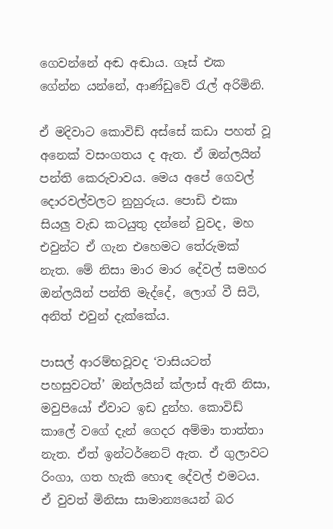ගෙවන්නේ අඬ අඬාය. ගෑස් එක ගේන්න යන්නේ, ආණ්ඩුවේ රැල් අරිමිනි.

ඒ මදිවාට කොවිඩ් අස්සේ කඩා පහත් වූ අනෙක් වසංගතය ද ඇත. ඒ ඔන්ලයින් පන්ති කෙරුවාවය. මෙය අපේ ගෙවල් දොරවල්වලට නුහුරුය. පොඩි එකා සියලු වැඩ කටයුතු දන්නේ වුවද, මහ එවුන්ට ඒ ගැන එහෙමට තේරුමක් නැත. මේ නිසා මාර මාර දේවල් සමහර ඔන්ලයින් පන්ති මැද්දේ, ලොග් වී සිටි, අනිත් එවුන් දැක්කේය.

පාසල් ආරම්භවූවද ‘වාසියටත් පහසුවටත්’ ඔන්ලයින් ක්ලාස් ඇති නිසා, මවුපියෝ ඒවාට ඉඩ දුන්හ. කොවිඩ් කාලේ වගේ දැන් ගෙදර අම්මා තාත්තා නැත. ඒත් ඉන්ටර්නෙට් ඇත. ඒ ගුලාවට රිංගා, ගත හැකි හොඳ දේවල් එමටය. ඒ වුවත් මිනිසා සාමාන්‍යයෙන් බර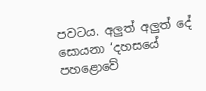පවටය. අලුත් අලුත් දේ සොයනා ‘දහසයේ පහළොවේ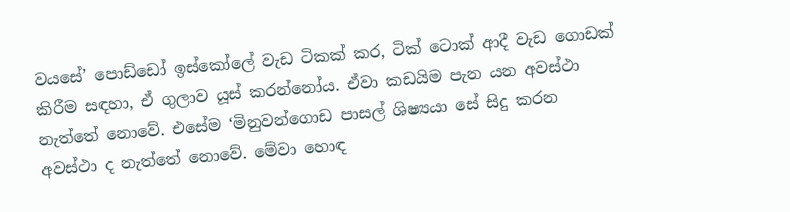වයසේ’ පොඩ්ඩෝ ඉස්කෝලේ වැඩ ටිකක් කර, ටික් ටොක් ආදී වැඩ ගොඩක් කිරීම සඳහා, ඒ ගුලාව යූස් කරන්නෝය. ඒවා කඩයිම පැන යන අවස්ථා නැත්තේ නොවේ. එසේම ‘මිනුවන්ගොඩ පාසල් ශිෂ්‍යයා සේ සිදු කරන අවස්ථා ද නැත්තේ නොවේ. මේවා හොඳ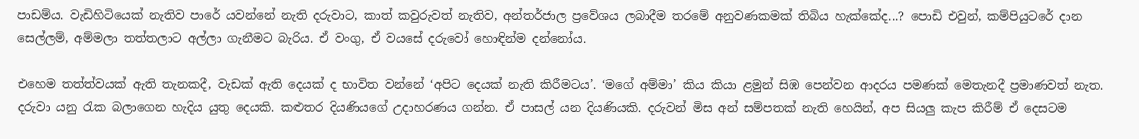පාඩම්ය. වැඩිහිටියෙක් නැතිව පාරේ යවන්නේ නැති දරුවාට, කාත් කවුරුවත් නැතිව, අන්තර්ජාල ප්‍රවේශය ලබාදීම තරමේ අනුවණකමක් තිබිය හැක්කේද...? පොඩි එවුන්, කම්පියුටරේ දාන සෙල්ලම්, අම්මලා තත්තලාට අල්ලා ගැනීමට බැරිය. ඒ වංගු, ඒ වයසේ දරුවෝ හොඳින්ම දන්නෝය.

එහෙම තත්ත්වයක් ඇති තැනකදී, වැඩක් ඇති දෙයක් ද භාවිත වන්නේ ‘අපිට දෙයක් නැති කිරීමටය’. ‘මගේ අම්මා’ කිය කියා ළමුන් සිඹ පෙන්වන ආදරය පමණක් මෙතැනදී ප්‍රමාණවත් නැත. දරුවා යනු රැක බලාගෙන හැදිය යුතු දෙයකි. කළුතර දියණියගේ උදාහරණය ගන්න. ඒ පාසල් යන දියණියකි. දරුවන් මිස අන් සම්පතක් නැති හෙයින්, අප සියලු කැප කිරීම් ඒ දෙසටම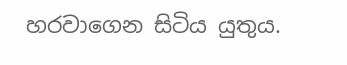හරවාගෙන සිටිය යුතුය.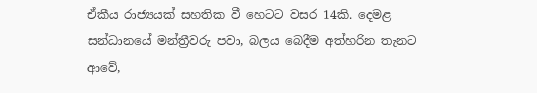ඒකීය රාජ්‍යයක් සහතික වී හෙටට වසර 14කි. දෙමළ සන්ධානයේ මන්ත්‍රීවරු පවා, බලය බෙදීම අත්හරින තැනට ආවේ,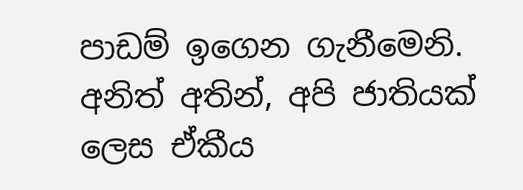පාඩම් ඉගෙන ගැනීමෙනි. අනිත් අතින්, අපි ජාතියක් ලෙස ඒකීය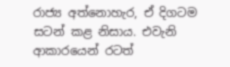රාජ්‍ය අත්නොහැර, ඒ දිගටම සටන් කළ නිසාය. එවැනි ආකාරයෙන් රටත්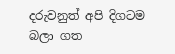දරුවනුත් අපි දිගටම බලා ගත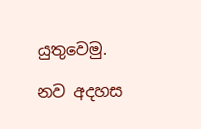යුතුවෙමු.

නව අදහස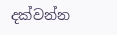දක්වන්න